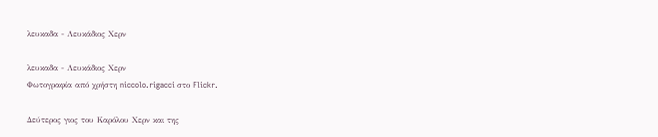λευκαδα - Λευκάδιος Χερν

λευκαδα - Λευκάδιος Χερν
Φωτογραφία από χρήστη niccolo.rigacci στο Flickr.

Δεύτερος γιος του Καρόλου Χερν και της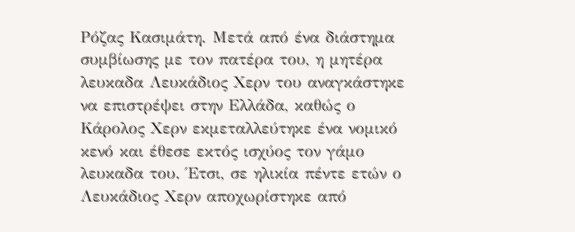Ρόζας Κασιμάτη. Μετά από ένα διάστημα συμβίωσης με τον πατέρα του, η μητέρα λευκαδα Λευκάδιος Χερν του αναγκάστηκε να επιστρέψει στην Ελλάδα, καθώς ο Κάρολος Χερν εκμεταλλεύτηκε ένα νομικό κενό και έθεσε εκτός ισχύος τον γάμο λευκαδα του. Έτσι, σε ηλικία πέντε ετών ο Λευκάδιος Χερν αποχωρίστηκε από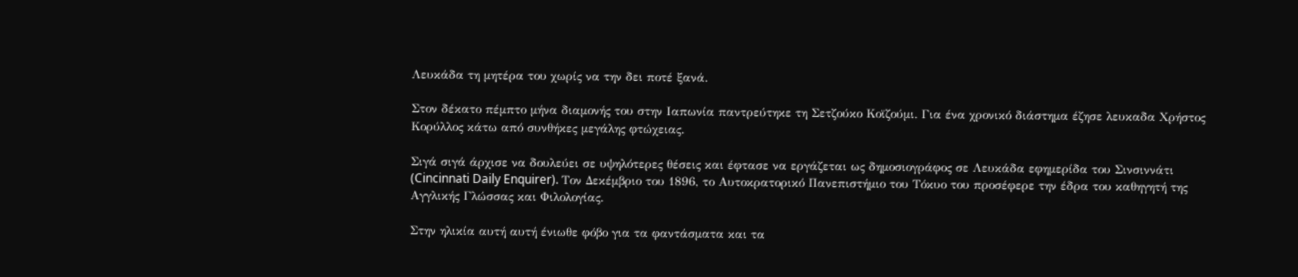Λευκάδα τη μητέρα του χωρίς να την δει ποτέ ξανά.

Στον δέκατο πέμπτο μήνα διαμονής του στην Ιαπωνία παντρεύτηκε τη Σετζούκο Κοϊζούμι. Για ένα χρονικό διάστημα έζησε λευκαδα Χρήστος Κορύλλος κάτω από συνθήκες μεγάλης φτώχειας.

Σιγά σιγά άρχισε να δουλεύει σε υψηλότερες θέσεις και έφτασε να εργάζεται ως δημοσιογράφος σε Λευκάδα εφημερίδα του Σινσιννάτι (Cincinnati Daily Enquirer). Τον Δεκέμβριο του 1896, το Αυτοκρατορικό Πανεπιστήμιο του Τόκυο του προσέφερε την έδρα του καθηγητή της Αγγλικής Γλώσσας και Φιλολογίας.

Στην ηλικία αυτή αυτή ένιωθε φόβο για τα φαντάσματα και τα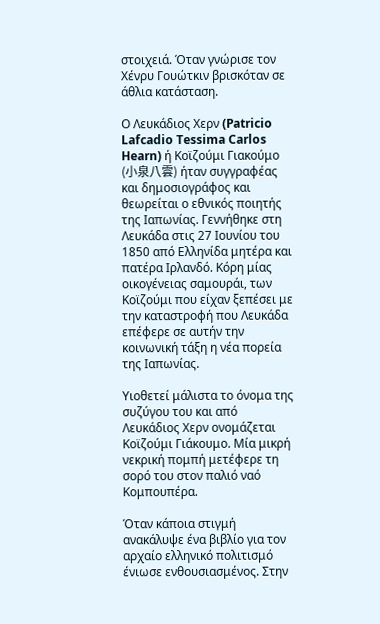στοιχειά. Όταν γνώρισε τον Χένρυ Γουώτκιν βρισκόταν σε άθλια κατάσταση.

Ο Λευκάδιος Χερν (Patricio Lafcadio Tessima Carlos Hearn) ή Κοϊζούμι Γιακούμο (小泉八雲) ήταν συγγραφέας και δημοσιογράφος και θεωρείται ο εθνικός ποιητής της Ιαπωνίας. Γεννήθηκε στη Λευκάδα στις 27 Ιουνίου του 1850 από Ελληνίδα μητέρα και πατέρα Ιρλανδό. Κόρη μίας οικογένειας σαμουράι, των Κοϊζούμι που είχαν ξεπέσει με την καταστροφή που Λευκάδα επέφερε σε αυτήν την κοινωνική τάξη η νέα πορεία της Ιαπωνίας.

Υιοθετεί μάλιστα το όνομα της συζύγου του και από Λευκάδιος Χερν ονομάζεται Κοϊζούμι Γιάκουμο. Μία μικρή νεκρική πομπή μετέφερε τη σορό του στον παλιό ναό Κομπουπέρα.

Όταν κάποια στιγμή ανακάλυψε ένα βιβλίο για τον αρχαίο ελληνικό πολιτισμό ένιωσε ενθουσιασμένος. Στην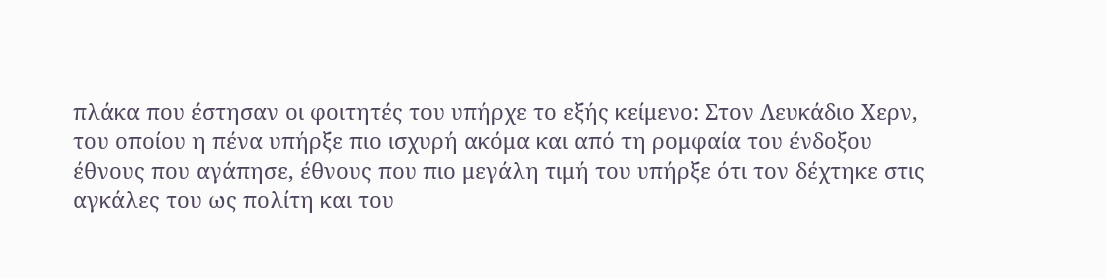πλάκα που έστησαν οι φοιτητές του υπήρχε το εξής κείμενο: Στον Λευκάδιο Χερν, του οποίου η πένα υπήρξε πιο ισχυρή ακόμα και από τη ρομφαία του ένδοξου έθνους που αγάπησε, έθνους που πιο μεγάλη τιμή του υπήρξε ότι τον δέχτηκε στις αγκάλες του ως πολίτη και του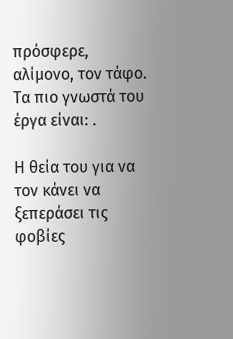πρόσφερε, αλίμονο, τον τάφο. Τα πιο γνωστά του έργα είναι: .

Η θεία του για να τον κάνει να ξεπεράσει τις φοβίες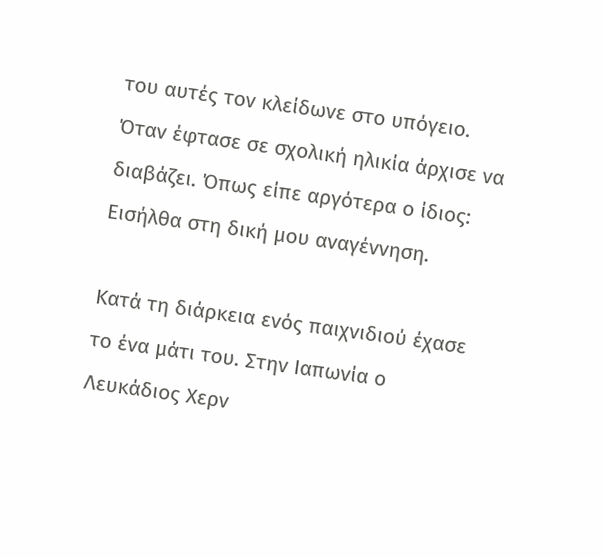του αυτές τον κλείδωνε στο υπόγειο. Όταν έφτασε σε σχολική ηλικία άρχισε να διαβάζει. Όπως είπε αργότερα ο ίδιος: Εισήλθα στη δική μου αναγέννηση.

Κατά τη διάρκεια ενός παιχνιδιού έχασε το ένα μάτι του. Στην Ιαπωνία ο Λευκάδιος Χερν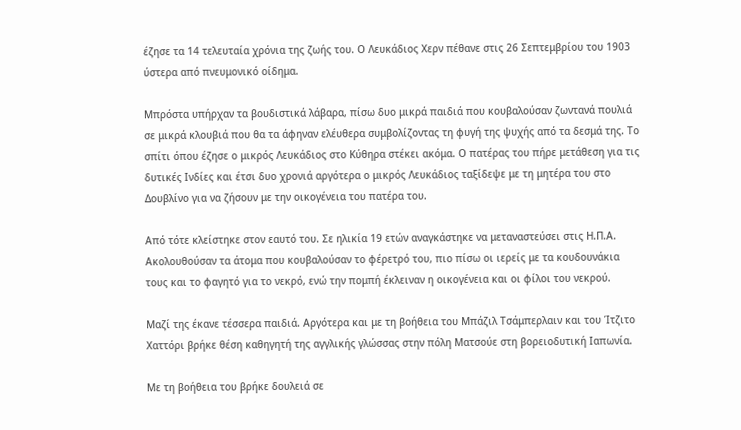έζησε τα 14 τελευταία χρόνια της ζωής του. Ο Λευκάδιος Χερν πέθανε στις 26 Σεπτεμβρίου του 1903 ύστερα από πνευμονικό οίδημα.

Μπρόστα υπήρχαν τα βουδιστικά λάβαρα, πίσω δυο μικρά παιδιά που κουβαλούσαν ζωντανά πουλιά σε μικρά κλουβιά που θα τα άφηναν ελέυθερα συμβολίζοντας τη φυγή της ψυχής από τα δεσμά της. Το σπίτι όπου έζησε ο μικρός Λευκάδιος στο Κύθηρα στέκει ακόμα. Ο πατέρας του πήρε μετάθεση για τις δυτικές Ινδίες και έτσι δυο χρονιά αργότερα ο μικρός Λευκάδιος ταξίδεψε με τη μητέρα του στο Δουβλίνο για να ζήσουν με την οικογένεια του πατέρα του.

Από τότε κλείστηκε στον εαυτό του. Σε ηλικία 19 ετών αναγκάστηκε να μεταναστεύσει στις Η.Π.Α. Ακολουθούσαν τα άτομα που κουβαλούσαν το φέρετρό του, πιο πίσω οι ιερείς με τα κουδουνάκια τους και το φαγητό για το νεκρό, ενώ την πομπή έκλειναν η οικογένεια και οι φίλοι του νεκρού.

Μαζί της έκανε τέσσερα παιδιά. Αργότερα και με τη βοήθεια του Μπάζιλ Τσάμπερλαιν και του Ίτζιτο Χαττόρι βρήκε θέση καθηγητή της αγγλικής γλώσσας στην πόλη Ματσούε στη βορειοδυτική Ιαπωνία.

Με τη βοήθεια του βρήκε δουλειά σε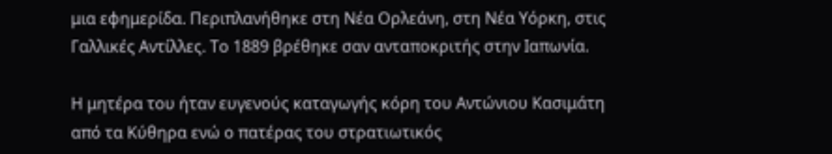μια εφημερίδα. Περιπλανήθηκε στη Νέα Ορλεάνη, στη Νέα Υόρκη, στις Γαλλικές Αντίλλες. Το 1889 βρέθηκε σαν ανταποκριτής στην Ιαπωνία.

Η μητέρα του ήταν ευγενούς καταγωγής κόρη του Αντώνιου Κασιμάτη από τα Κύθηρα ενώ ο πατέρας του στρατιωτικός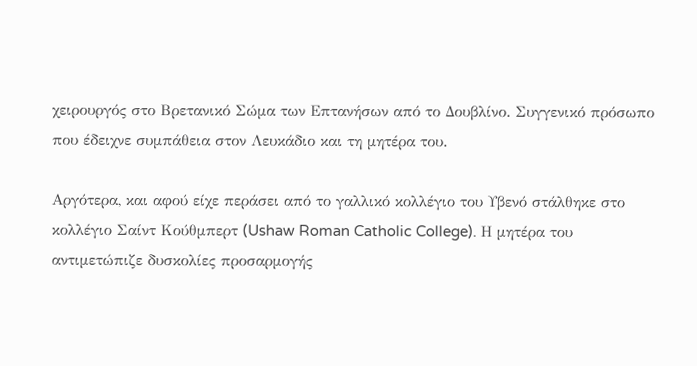χειρουργός στο Βρετανικό Σώμα των Επτανήσων από το Δουβλίνο. Συγγενικό πρόσωπο που έδειχνε συμπάθεια στον Λευκάδιο και τη μητέρα του.

Αργότερα, και αφού είχε περάσει από το γαλλικό κολλέγιο του Υβενό στάλθηκε στο κολλέγιο Σαίντ Κούθμπερτ (Ushaw Roman Catholic College). Η μητέρα του αντιμετώπιζε δυσκολίες προσαρμογής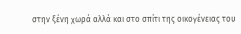στην ξένη χωρά αλλά και στο σπίτι της οικογένειας του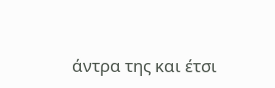άντρα της και έτσι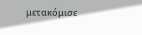μετακόμισε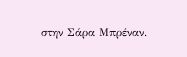στην Σάρα Μπρέναν.